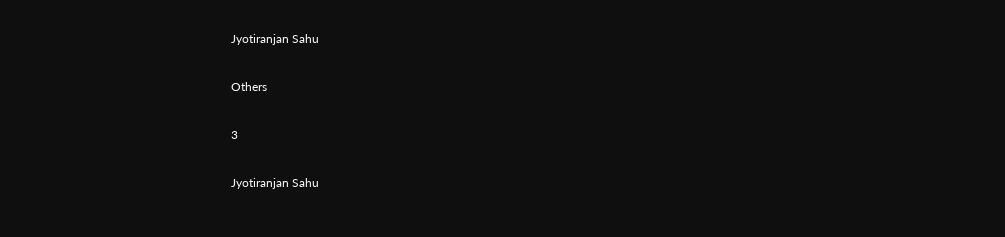Jyotiranjan Sahu

Others

3

Jyotiranjan Sahu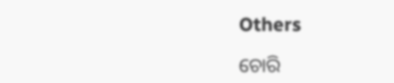Others

ଚୋରି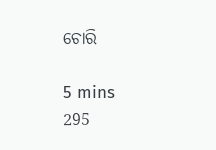ଚୋରି

5 mins
295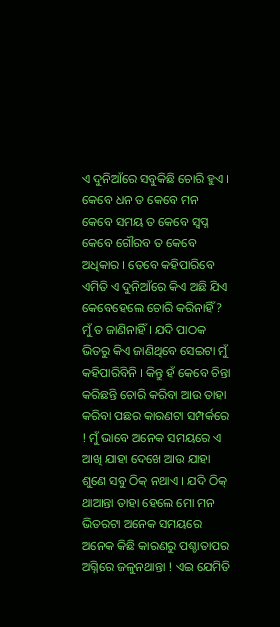ଏ ଦୁନିଆଁରେ ସବୁକିଛି ଚୋରି ହୁଏ । କେବେ ଧନ ତ କେବେ ମନ କେବେ ସମୟ ତ କେବେ ସ୍ବପ୍ନ କେବେ ଗୌରବ ତ କେବେ ଅଧିକାର । ତେବେ କହିପାରିବେ ଏମିତି ଏ ଦୁନିଆଁରେ କିଏ ଅଛି ଯିଏ କେବେହେଲେ ଚୋରି କରିନାହିଁ ? ମୁଁ ତ ଜାଣିନାହିଁ । ଯଦି ପାଠକ ଭିତରୁ କିଏ ଜାଣିଥିବେ ସେଇଟା ମୁଁ କହିପାରିବିନି । କିନ୍ତୁ ହଁ କେବେ ଚିନ୍ତା କରିଛନ୍ତି ଚୋରି କରିବା ଆଉ ତାହା କରିବା ପଛର କାରଣଟା ସମ୍ପର୍କରେ ! ମୁଁ ଭାବେ ଅନେକ ସମୟରେ ଏ ଆଖି ଯାହା ଦେଖେ ଆଉ ଯାହା ଶୁଣେ ସବୁ ଠିକ୍ ନଥାଏ । ଯଦି ଠିକ୍ ଥାଆନ୍ତା ତାହା ହେଲେ ମୋ ମନ ଭିତରଟା ଅନେକ ସମୟରେ ଅନେକ କିଛି କାରଣରୁ ପଶ୍ଚାତାପର ଅଗ୍ନିରେ ଜଳୁନଥାନ୍ତା ! ଏଇ ଯେମିତି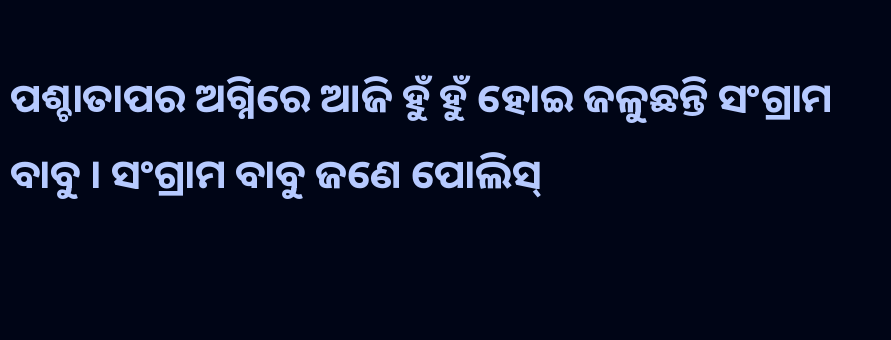ପଶ୍ଚାତାପର ଅଗ୍ନିରେ ଆଜି ହୁଁ ହୁଁ ହୋଇ ଜଳୁଛନ୍ତି ସଂଗ୍ରାମ ବାବୁ । ସଂଗ୍ରାମ ବାବୁ ଜଣେ ପୋଲିସ୍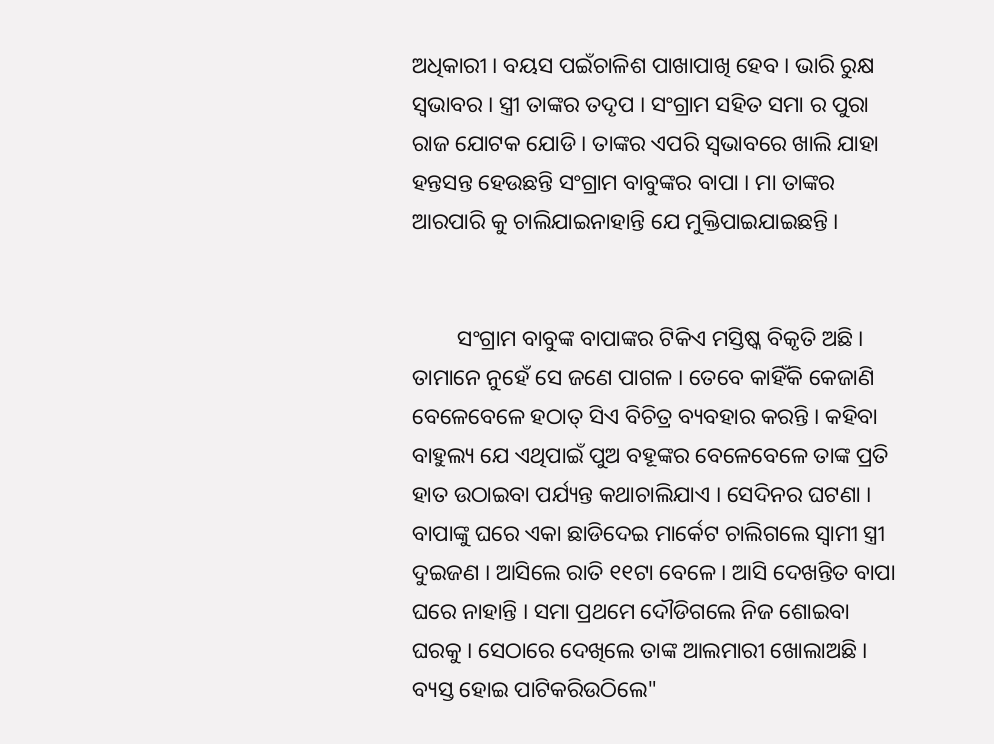ଅଧିକାରୀ । ବୟସ ପଇଁଚାଳିଶ ପାଖାପାଖି ହେବ । ଭାରି ରୁକ୍ଷ ସ୍ବଭାବର । ସ୍ତ୍ରୀ ତାଙ୍କର ତଦୃପ । ସଂଗ୍ରାମ ସହିତ ସମା ର ପୁରା ରାଜ ଯୋଟକ ଯୋଡି । ତାଙ୍କର ଏପରି ସ୍ବଭାବରେ ଖାଲି ଯାହା ହନ୍ତସନ୍ତ ହେଉଛନ୍ତି ସଂଗ୍ରାମ ବାବୁଙ୍କର ବାପା । ମା ତାଙ୍କର ଆରପାରି କୁ ଚାଲିଯାଇନାହାନ୍ତି ଯେ ମୁକ୍ତିପାଇଯାଇଛନ୍ତି ।


        ସଂଗ୍ରାମ ବାବୁଙ୍କ ବାପାଙ୍କର ଟିକିଏ ମସ୍ତିଷ୍କ ବିକୃତି ଅଛି । ତାମାନେ ନୁହେଁ ସେ ଜଣେ ପାଗଳ । ତେବେ କାହିଁକି କେଜାଣି ବେଳେବେଳେ ହଠାତ୍ ସିଏ ବିଚିତ୍ର ବ୍ୟବହାର କରନ୍ତି । କହିବା ବାହୁଲ୍ୟ ଯେ ଏଥିପାଇଁ ପୁଅ ବହୂଙ୍କର ବେଳେବେଳେ ତାଙ୍କ ପ୍ରତି ହାତ ଉଠାଇବା ପର୍ଯ୍ୟନ୍ତ କଥାଚାଲିଯାଏ । ସେଦିନର ଘଟଣା । ବାପାଙ୍କୁ ଘରେ ଏକା ଛାଡିଦେଇ ମାର୍କେଟ ଚାଲିଗଲେ ସ୍ବାମୀ ସ୍ତ୍ରୀ ଦୁଇଜଣ । ଆସିଲେ ରାତି ୧୧ଟା ବେଳେ । ଆସି ଦେଖନ୍ତିତ ବାପା ଘରେ ନାହାନ୍ତି । ସମା ପ୍ରଥମେ ଦୌଡିଗଲେ ନିଜ ଶୋଇବା ଘରକୁ । ସେଠାରେ ଦେଖିଲେ ତାଙ୍କ ଆଲମାରୀ ଖୋଲାଅଛି । ବ୍ୟସ୍ତ ହୋଇ ପାଟିକରିଉଠିଲେ"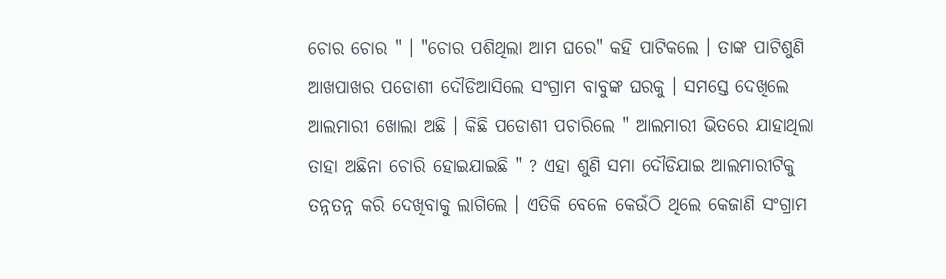ଚୋର ଚୋର " । "ଚୋର ପଶିଥିଲା ଆମ ଘରେ" କହି ପାଟିକଲେ । ତାଙ୍କ ପାଟିଶୁଣି ଆଖପାଖର ପଡୋଶୀ ଦୌଡିଆସିଲେ ସଂଗ୍ରାମ ବାବୁଙ୍କ ଘରକୁ । ସମସ୍ତେ ଦେଖିଲେ ଆଲମାରୀ ଖୋଲା ଅଛି । କିଛି ପଡୋଶୀ ପଚାରିଲେ " ଆଲମାରୀ ଭିତରେ ଯାହାଥିଲା ତାହା ଅଛିନା ଚୋରି ହୋଇଯାଇଛି " ? ଏହା ଶୁଣି ସମା ଦୌଡିଯାଇ ଆଲମାରୀଟିକୁ ତନ୍ନତନ୍ନ କରି ଦେଖିବାକୁ ଲାଗିଲେ । ଏତିକି ବେଳେ କେଉଁଠି ଥିଲେ କେଜାଣି ସଂଗ୍ରାମ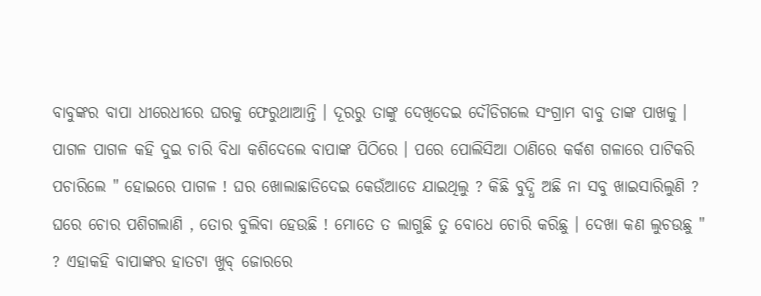ବାବୁଙ୍କର ବାପା ଧୀରେଧୀରେ ଘରକୁ ଫେରୁଥାଆନ୍ତି । ଦୂରରୁ ତାଙ୍କୁ ଦେଖିଦେଇ ଦୌଡିଗଲେ ସଂଗ୍ରାମ ବାବୁ ତାଙ୍କ ପାଖକୁ । ପାଗଳ ପାଗଳ କହି ଦୁଇ ଚାରି ବିଧା କଶିଦେଲେ ବାପାଙ୍କ ପିଠିରେ । ପରେ ପୋଲିସିଆ ଠାଣିରେ କର୍କଶ ଗଳାରେ ପାଟିକରି ପଚାରିଲେ " ହୋଇରେ ପାଗଳ ! ଘର ଖୋଲାଛାଡିଦେଇ କେଉଁଆଡେ ଯାଇଥିଲୁ ? କିଛି ବୁଦ୍ଧି ଅଛି ନା ସବୁ ଖାଇସାରିଲୁଣି ? ଘରେ ଚୋର ପଶିଗଲାଣି , ତୋର ବୁଲିବା ହେଉଛି ! ମୋତେ ତ ଲାଗୁଛି ତୁ ବୋଧେ ଚୋରି କରିଛୁ । ଦେଖା କଣ ଲୁଚଉଛୁ " ? ଏହାକହି ବାପାଙ୍କର ହାତଟା ଖୁବ୍ ଜୋରରେ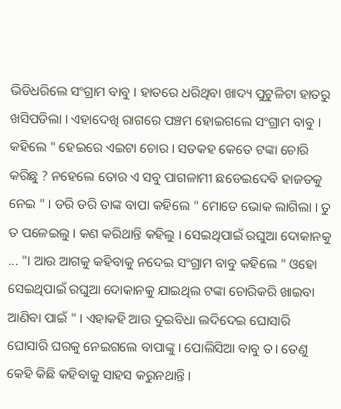ଭିଡିଧରିଲେ ସଂଗ୍ରାମ ବାବୁ । ହାତରେ ଧରିଥିବା ଖାଦ୍ୟ ପୁଟୁଳିଟା ହାତରୁ ଖସିପଡିଲା । ଏହାଦେଖି ରାଗରେ ପଞ୍ଚମ ହୋଇଗଲେ ସଂଗ୍ରାମ ବାବୁ । କହିଲେ " ହେଇରେ ଏଇଟା ଚୋର । ସତକହ କେତେ ଟଙ୍କା ଚୋରି କରିଛୁ ? ନହେଲେ ତୋର ଏ ସବୁ ପାଗଳାମୀ ଛଡେଇଦେବି ହାଜତକୁ ନେଇ " । ଡରି ଡରି ତାଙ୍କ ବାପା କହିଲେ " ମୋତେ ଭୋକ ଲାଗିଲା । ତୁ ତ ପଳେଇଲୁ । କଣ କରିଥାନ୍ତି କହିଲୁ । ସେଇଥିପାଇଁ ରଘୁଆ ଦୋକାନକୁ ... "। ଆଉ ଆଗକୁ କହିବାକୁ ନଦେଇ ସଂଗ୍ରାମ ବାବୁ କହିଲେ " ଓହୋ ସେଇଥିପାଇଁ ରଘୁଆ ଦୋକାନକୁ ଯାଇଥିଲ ଟଙ୍କା ଚୋରିକରି ଖାଇବା ଆଣିବା ପାଇଁ " । ଏହାକହି ଆଉ ଦୁଇବିଧା ଲଦିଦେଇ ଘୋସାରି ଘୋସାରି ଘରକୁ ନେଇଗଲେ ବାପାଙ୍କୁ । ପୋଲିସିଆ ବାବୁ ତ। ତେଣୁ କେହି କିଛି କହିବାକୁ ସାହସ କରୁନଥାନ୍ତି ।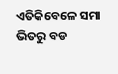ଏତିକିବେଳେ ସମା ଭିତରୁ ବଡ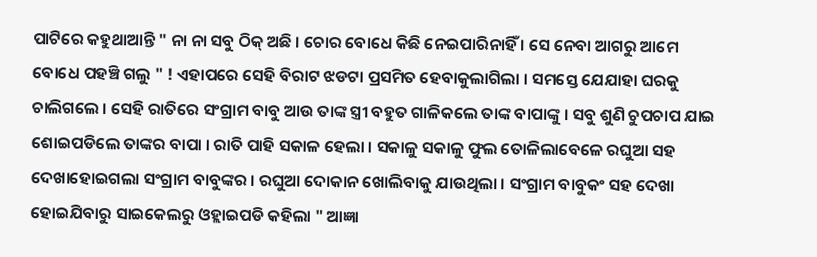ପାଟିରେ କହୁଥାଆନ୍ତି " ନା ନା ସବୁ ଠିକ୍ ଅଛି । ଚୋର ବୋଧେ କିଛି ନେଇପାରିନାହିଁ । ସେ ନେବା ଆଗରୁ ଆମେ ବୋଧେ ପହଞ୍ଚି ଗଲୁ " ! ଏହାପରେ ସେହି ବିରାଟ ଝଡଟା ପ୍ରସମିତ ହେବାକୁଲାଗିଲା । ସମସ୍ତେ ଯେଯାହା ଘରକୁ ଚାଲିଗଲେ । ସେହି ରାତିରେ ସଂଗ୍ରାମ ବାବୁ ଆଉ ତାଙ୍କ ସ୍ତ୍ରୀ ବହୁତ ଗାଳିକଲେ ତାଙ୍କ ବାପାଙ୍କୁ । ସବୁ ଶୁଣି ଚୁପଚାପ ଯାଇ ଶୋଇପଡିଲେ ତାଙ୍କର ବାପା । ରାତି ପାହି ସକାଳ ହେଲା । ସକାଳୁ ସକାଳୁ ଫୁଲ ତୋଳିଲାବେଳେ ରଘୁଆ ସହ ଦେଖାହୋଇଗଲା ସଂଗ୍ରାମ ବାବୁଙ୍କର । ରଘୁଆ ଦୋକାନ ଖୋଲିବାକୁ ଯାଉଥିଲା । ସଂଗ୍ରାମ ବାବୁକଂ ସହ ଦେଖା ହୋଇଯିବାରୁ ସାଇକେଲରୁ ଓହ୍ଲାଇପଡି କହିଲା " ଆଜ୍ଞା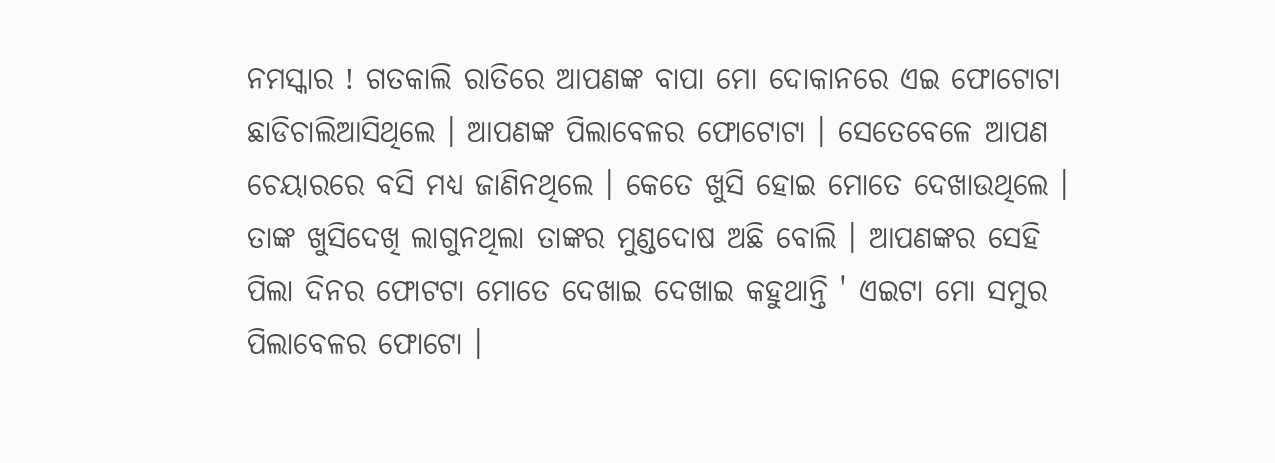ନମସ୍କାର ! ଗତକାଲି ରାତିରେ ଆପଣଙ୍କ ବାପା ମୋ ଦୋକାନରେ ଏଇ ଫୋଟୋଟା ଛାଡିଚାଲିଆସିଥିଲେ । ଆପଣଙ୍କ ପିଲାବେଳର ଫୋଟୋଟା । ସେତେବେଳେ ଆପଣ ଚେୟାରରେ ବସି ମଧ୍ୟ ଜାଣିନଥିଲେ । କେତେ ଖୁସି ହୋଇ ମୋତେ ଦେଖାଉଥିଲେ । ତାଙ୍କ ଖୁସିଦେଖି ଲାଗୁନଥିଲା ତାଙ୍କର ମୁଣ୍ଡଦୋଷ ଅଛି ବୋଲି । ଆପଣଙ୍କର ସେହି ପିଲା ଦିନର ଫୋଟଟା ମୋତେ ଦେଖାଇ ଦେଖାଇ କହୁଥାନ୍ତି ' ଏଇଟା ମୋ ସମୁର ପିଲାବେଳର ଫୋଟୋ ।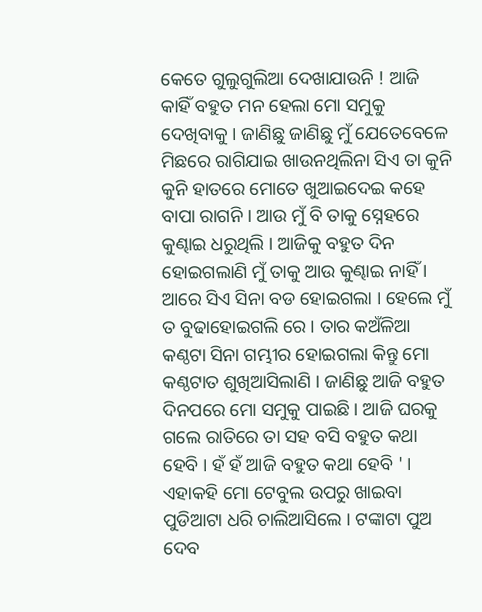କେତେ ଗୁଲୁଗୁଲିଆ ଦେଖାଯାଉନି ! ଆଜି କାହିଁ ବହୁତ ମନ ହେଲା ମୋ ସମୁକୁ ଦେଖିବାକୁ । ଜାଣିଛୁ ଜାଣିଛୁ ମୁଁ ଯେତେବେଳେ ମିଛରେ ରାଗିଯାଇ ଖାଉନଥିଲିନା ସିଏ ତା କୁନି କୁନି ହାତରେ ମୋତେ ଖୁଆଇଦେଇ କହେ ବାପା ରାଗନି । ଆଉ ମୁଁ ବି ତାକୁ ସ୍ନେହରେ କୁଣ୍ଢାଇ ଧରୁଥିଲି । ଆଜିକୁ ବହୁତ ଦିନ ହୋଇଗଲାଣି ମୁଁ ତାକୁ ଆଉ କୁଣ୍ଢାଇ ନାହିଁ । ଆରେ ସିଏ ସିନା ବଡ ହୋଇଗଲା । ହେଲେ ମୁଁ ତ ବୁଢାହୋଇଗଲି ରେ । ତାର କଅଁଳିଆ କଣ୍ଠଟା ସିନା ଗମ୍ଭୀର ହୋଇଗଲା କିନ୍ତୁ ମୋ କଣ୍ଠଟାତ ଶୁଖିଆସିଲାଣି । ଜାଣିଛୁ ଆଜି ବହୁତ ଦିନପରେ ମୋ ସମୁକୁ ପାଇଛି । ଆଜି ଘରକୁ ଗଲେ ରାତିରେ ତା ସହ ବସି ବହୁତ କଥା ହେବି । ହଁ ହଁ ଆଜି ବହୁତ କଥା ହେବି ' । ଏହାକହି ମୋ ଟେବୁଲ ଉପରୁ ଖାଇବା ପୁଡିଆଟା ଧରି ଚାଲିଆସିଲେ । ଟଙ୍କାଟା ପୁଅ ଦେବ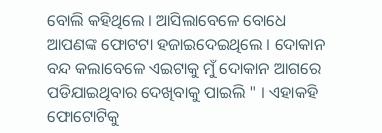ବୋଲି କହିଥିଲେ । ଆସିଲାବେଳେ ବୋଧେ ଆପଣଙ୍କ ଫୋଟଟା ହଜାଇଦେଇଥିଲେ । ଦୋକାନ ବନ୍ଦ କଲାବେଳେ ଏଇଟାକୁ ମୁଁ ଦୋକାନ ଆଗରେ ପଡିଯାଇଥିବାର ଦେଖିବାକୁ ପାଇଲି " । ଏହାକହି ଫୋଟୋଟିକୁ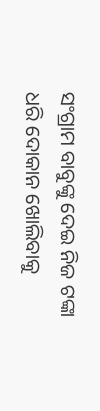ସଂଗ୍ରାମ ବାବୁଙ୍କୁ ଦେଇ ନିଜ ଟଙ୍କା ଧରି ଦୋକାନ ଖୋଲିବାକୁ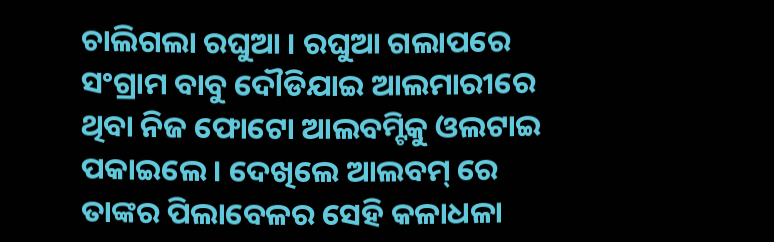ଚାଲିଗଲା ରଘୁଆ । ରଘୁଆ ଗଲାପରେ ସଂଗ୍ରାମ ବାବୁ ଦୌଡିଯାଇ ଆଲମାରୀରେ ଥିବା ନିଜ ଫୋଟୋ ଆଲବମ୍ଟିକୁ ଓଲଟାଇ ପକାଇଲେ । ଦେଖିଲେ ଆଲବମ୍ ରେ ତାଙ୍କର ପିଲାବେଳର ସେହି କଳାଧଳା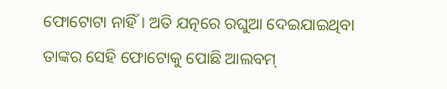ଫୋଟୋଟା ନାହିଁ । ଅତି ଯତ୍ନରେ ରଘୁଆ ଦେଇଯାଇଥିବା ତାଙ୍କର ସେହି ଫୋଟୋକୁ ପୋଛି ଆଲବମ୍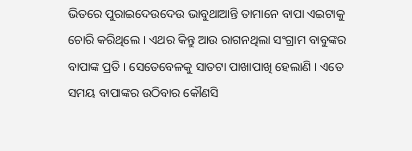ଭିତରେ ପୁରାଇଦେଉଦେଉ ଭାବୁଥାଆନ୍ତି ତାମାନେ ବାପା ଏଇଟାକୁ ଚୋରି କରିଥିଲେ । ଏଥର କିନ୍ତୁ ଆଉ ରାଗନଥିଲା ସଂଗ୍ରାମ ବାବୁଙ୍କର ବାପାଙ୍କ ପ୍ରତି । ସେତେବେଳକୁ ସାତଟା ପାଖାପାଖି ହେଲାଣି । ଏତେ ସମୟ ବାପାଙ୍କର ଉଠିବାର କୌଣସି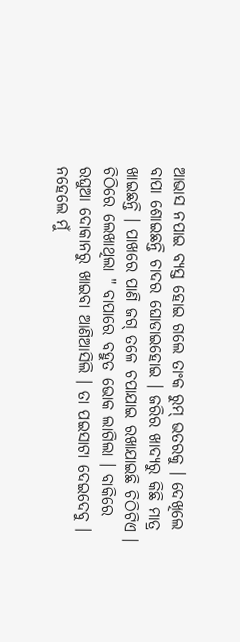ଆଭାସ ନପାଇ ବ୍ୟସ୍ତ ହୋଇ ଗଲେ ତାଂକ ରୁମ୍ ଭତରକୁ । ଦେଖିଲେ ବାପା ଶୋଇଛନ୍ତି ଚାଦର ଘୋଡାଇହୋଇ । ଜରିର ଖାଦ୍ୟରୁ କିଛି ମାତ୍ର ଖାଇଛନ୍ତି । ପାଖରେ ପାଣି ଜଗ୍ ତଳେ ଚପାଯାଇ ରଖାଯାଇଛି ଚିଠିଟିଏ । ଚିଠିରେ ଲେଖାଥିଲା " ବାପାରେ ବହୁତ ଭୋକ ଲାଗିଲା । ବାକିରେ ରଘୁଆ ଦୋକାନରୁ ଖାଇବା ଆଣିଆସିଲି । ତା ପଇସାଟା ଦେଇଦେବୁ । ନହେଲେ ମୁଁ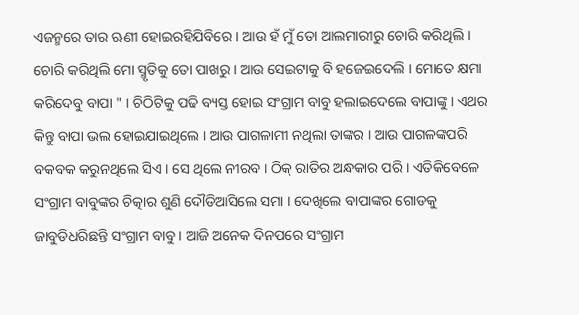ଏଜନ୍ମରେ ତାର ଋଣୀ ହୋଇରହିଯିବିରେ । ଆଉ ହଁ ମୁଁ ତୋ ଆଲମାରୀରୁ ଚୋରି କରିଥିଲି । ଚୋରି କରିଥିଲି ମୋ ସ୍ମୃତିକୁ ତୋ ପାଖରୁ । ଆଉ ସେଇଟାକୁ ବି ହଜେଇଦେଲି । ମୋତେ କ୍ଷମା କରିଦେବୁ ବାପା " । ଚିଠିଟିକୁ ପଢି ବ୍ୟସ୍ତ ହୋଇ ସଂଗ୍ରାମ ବାବୁ ହଲାଇଦେଲେ ବାପାଙ୍କୁ । ଏଥର କିନ୍ତୁ ବାପା ଭଲ ହୋଇଯାଇଥିଲେ । ଆଉ ପାଗଳାମୀ ନଥିଲା ତାଙ୍କର । ଆଉ ପାଗଳଙ୍କପରି ବକବକ କରୁନଥିଲେ ସିଏ । ସେ ଥିଲେ ନୀରବ । ଠିକ୍ ରାତିର ଅନ୍ଧକାର ପରି । ଏତିକିବେଳେ ସଂଗ୍ରାମ ବାବୁଙ୍କର ଚିତ୍କାର ଶୁଣି ଦୌଡିଆସିଲେ ସମା । ଦେଖିଲେ ବାପାଙ୍କର ଗୋଡକୁ ଜାବୁଡିଧରିଛନ୍ତି ସଂଗ୍ରାମ ବାବୁ । ଆଜି ଅନେକ ଦିନପରେ ସଂଗ୍ରାମ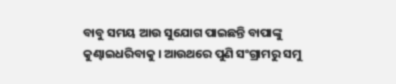ବାବୁ ସମୟ ଆଉ ସୁଯୋଗ ପାଇଛନ୍ତି ବାପାଙ୍କୁ କୁଣ୍ଢାଇଧରିବାକୁ । ଆଉଥରେ ପୁଣି ସଂଗ୍ରାମରୁ ସମୁ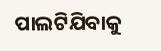ପାଲଟିଯିବାକୁ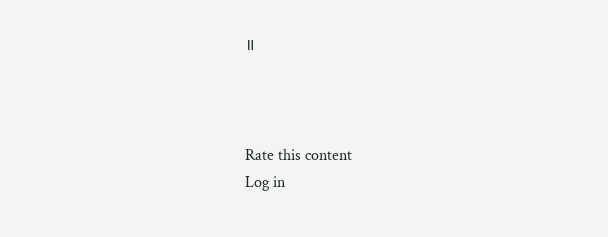॥



Rate this content
Log in